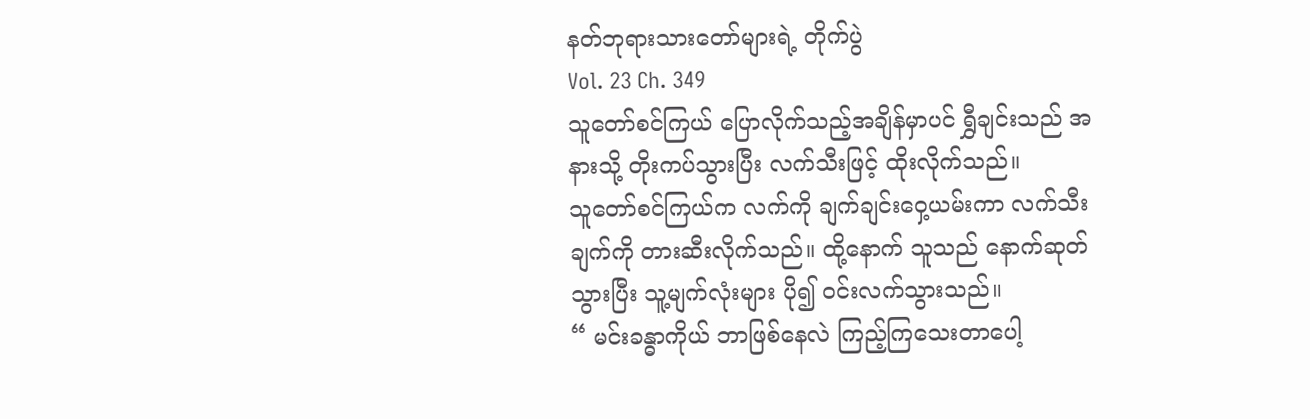နတ်ဘုရားသားတော်များရဲ့ တိုက်ပွဲ
Vol. 23 Ch. 349
သူတော်စင်ကြယ် ပြောလိုက်သည့်အချိန်မှာပင် ရွှီချင်းသည် အနားသို့ တိုးကပ်သွားပြီး လက်သီးဖြင့် ထိုးလိုက်သည်။
သူတော်စင်ကြယ်က လက်ကို ချက်ချင်းဝှေ့ယမ်းကာ လက်သီးချက်ကို တားဆီးလိုက်သည်။ ထို့နောက် သူသည် နောက်ဆုတ်သွားပြီး သူ့မျက်လုံးများ ပို၍ ဝင်းလက်သွားသည်။
“ မင်းခန္ဓာကိုယ် ဘာဖြစ်နေလဲ ကြည့်ကြသေးတာပေါ့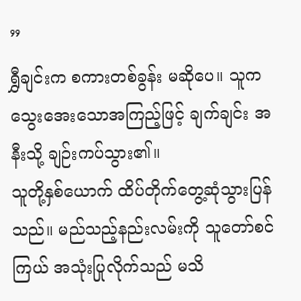”
ရွှီချင်းက စကားတစ်ခွန်း မဆိုပေ။ သူက သွေးအေးသောအကြည့်ဖြင့် ချက်ချင်း အနီးသို့ ချဉ်းကပ်သွား၏။
သူတို့နှစ်ယောက် ထိပ်တိုက်တွေ့ဆုံသွားပြန်သည်။ မည်သည့်နည်းလမ်းကို သူတော်စင်ကြယ် အသုံးပြုလိုက်သည် မသိ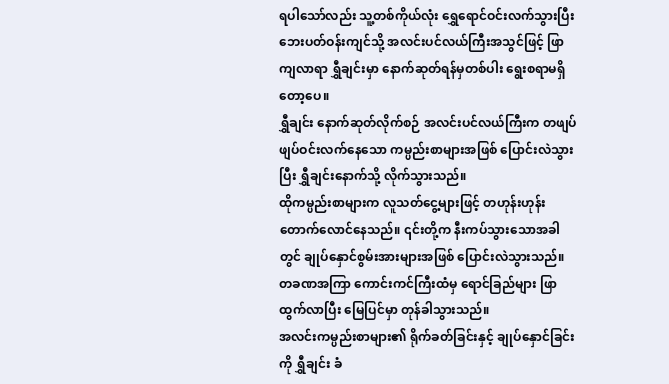ရပါသော်လည်း သူ့တစ်ကိုယ်လုံး ရွှေရောင်ဝင်းလက်သွားပြီး ဘေးပတ်ဝန်းကျင်သို့ အလင်းပင်လယ်ကြီးအသွင်ဖြင့် ဖြာကျလာရာ ရွှီချင်းမှာ နောက်ဆုတ်ရန်မှတစ်ပါး ရွေးစရာမရှိတော့ပေ။
ရွှီချင်း နောက်ဆုတ်လိုက်စဉ် အလင်းပင်လယ်ကြီးက တဖျပ်ဖျပ်ဝင်းလက်နေသော ကမ္ပည်းစာများအဖြစ် ပြောင်းလဲသွားပြီး ရွှီချင်းနောက်သို့ လိုက်သွားသည်။
ထိုကမ္ပည်းစာများက လူသတ်ငွေ့များဖြင့် တဟုန်းဟုန်း တောက်လောင်နေသည်။ ၎င်းတို့က နီးကပ်သွားသောအခါတွင် ချုပ်နှောင်စွမ်းအားများအဖြစ် ပြောင်းလဲသွားသည်။ တခဏအကြာ ကောင်းကင်ကြီးထံမှ ရောင်ခြည်များ ဖြာထွက်လာပြီး မြေပြင်မှာ တုန်ခါသွားသည်။
အလင်းကမ္ပည်းစာများ၏ ရိုက်ခတ်ခြင်းနှင့် ချုပ်နှောင်ခြင်းကို ရွှီချင်း ခံ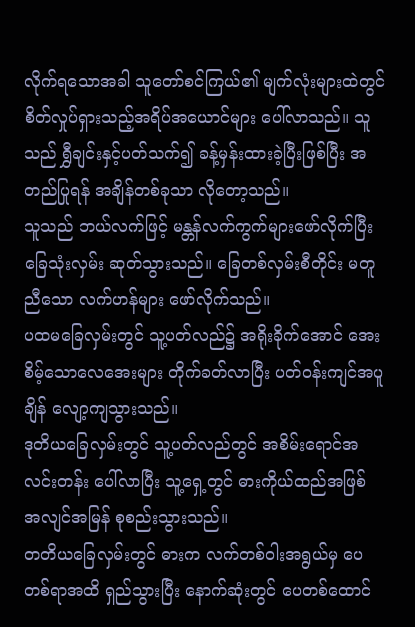လိုက်ရသောအခါ သူတော်စင်ကြယ်၏ မျက်လုံးများထဲတွင် စိတ်လှုပ်ရှားသည့်အရိပ်အယောင်များ ပေါ်လာသည်။ သူသည် ရွှီချင်းနှင့်ပတ်သက်၍ ခန့်မှန်းထားခဲ့ပြီးဖြစ်ပြီး အတည်ပြုရန် အချိန်တစ်ခုသာ လိုတော့သည်။
သူသည် ဘယ်လက်ဖြင့် မန္တန်လက်ကွက်များဖော်လိုက်ပြီး ခြေသုံးလှမ်း ဆုတ်သွားသည်။ ခြေတစ်လှမ်းစီတိုင်း မတူညီသော လက်ဟန်များ ဖော်လိုက်သည်။
ပထမခြေလှမ်းတွင် သူ့ပတ်လည်၌ အရိုးခိုက်အောင် အေးစိမ့်သောလေအေးများ တိုက်ခတ်လာပြီး ပတ်ဝန်းကျင်အပူချိန် လျော့ကျသွားသည်။
ဒုတိယခြေလှမ်းတွင် သူ့ပတ်လည်တွင် အစိမ်းရောင်အလင်းတန်း ပေါ်လာပြီး သူ့ရှေ့တွင် ဓားကိုယ်ထည်အဖြစ် အလျင်အမြန် စုစည်းသွားသည်။
တတိယခြေလှမ်းတွင် ဓားက လက်တစ်ဝါးအရွယ်မှ ပေတစ်ရာအထိ ရှည်သွားပြီး နောက်ဆုံးတွင် ပေတစ်ထောင်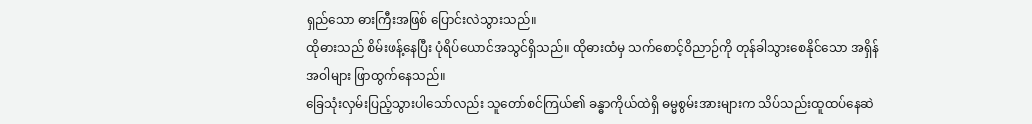ရှည်သော ဓားကြီးအဖြစ် ပြောင်းလဲသွားသည်။
ထိုဓားသည် စိမ်းဖန့်နေပြီး ပုံရိပ်ယောင်အသွင်ရှိသည်။ ထိုဓားထံမှ သက်စောင့်ဝိညာဉ်ကို တုန်ခါသွားစေနိုင်သော အရှိန်အဝါများ ဖြာထွက်နေသည်။
ခြေသုံးလှမ်းပြည့်သွားပါသော်လည်း သူတော်စင်ကြယ်၏ ခန္ဓာကိုယ်ထဲရှိ ဓမ္မစွမ်းအားများက သိပ်သည်းထူထပ်နေဆဲ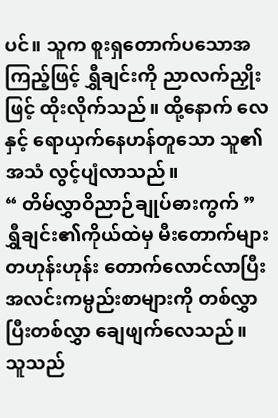ပင်။ သူက စူးရှတောက်ပသောအကြည့်ဖြင့် ရွှီချင်းကို ညာလက်ညှိုးဖြင့် ထိုးလိုက်သည်။ ထို့နောက် လေနှင့် ရောယှက်နေဟန်တူသော သူ၏အသံ လွင့်ပျံလာသည်။
“ တိမ်လွှာဝိညာဉ်ချုပ်ဓားကွက် ”
ရွှီချင်း၏ကိုယ်ထဲမှ မီးတောက်များ တဟုန်းဟုန်း တောက်လောင်လာပြီး အလင်းကမ္ပည်းစာများကို တစ်လွှာပြီးတစ်လွှာ ချေဖျက်လေသည်။ သူသည်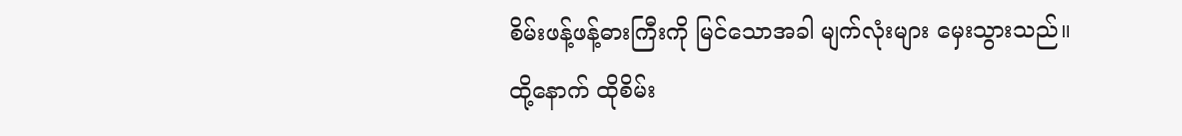စိမ်းဖန့်ဖန့်ဓားကြီးကို မြင်သောအခါ မျက်လုံးများ မှေးသွားသည်။
ထို့နောက် ထိုစိမ်း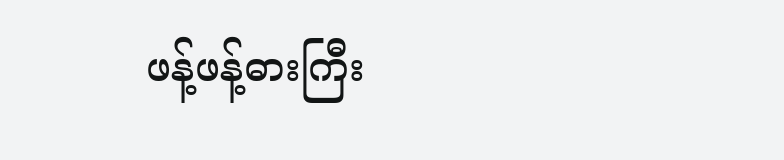ဖန့်ဖန့်ဓားကြီး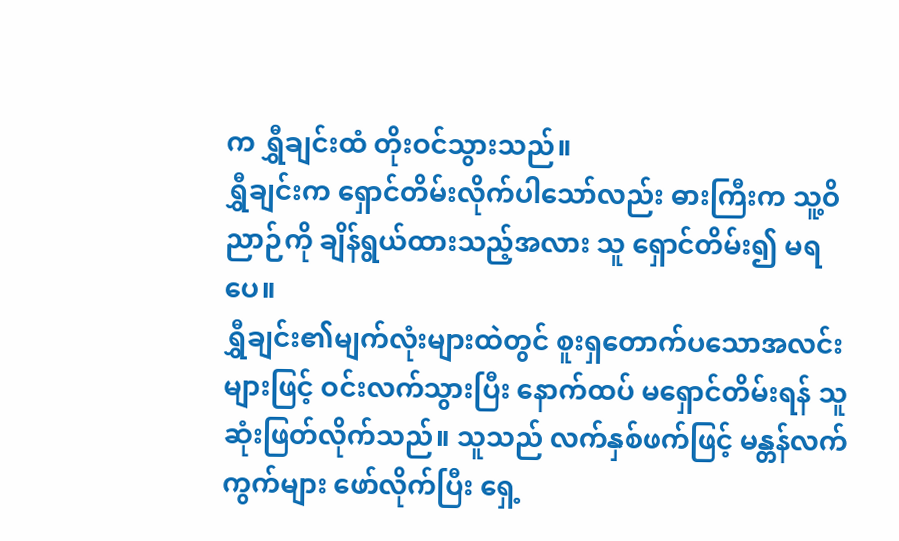က ရွှီချင်းထံ တိုးဝင်သွားသည်။
ရွှီချင်းက ရှောင်တိမ်းလိုက်ပါသော်လည်း ဓားကြီးက သူ့ဝိညာဉ်ကို ချိန်ရွယ်ထားသည့်အလား သူ ရှောင်တိမ်း၍ မရပေ။
ရွှီချင်း၏မျက်လုံးများထဲတွင် စူးရှတောက်ပသောအလင်းများဖြင့် ဝင်းလက်သွားပြီး နောက်ထပ် မရှောင်တိမ်းရန် သူ ဆုံးဖြတ်လိုက်သည်။ သူသည် လက်နှစ်ဖက်ဖြင့် မန္တန်လက်ကွက်များ ဖော်လိုက်ပြီး ရှေ့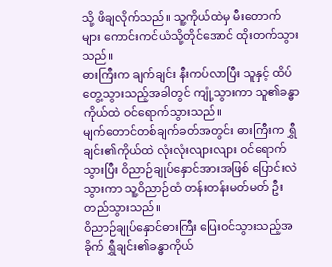သို့ ဖိချလိုက်သည်။ သူ့ကိုယ်ထဲမှ မီးတောက်များ ကောင်းကင်ယံသို့တိုင်အောင် ထိုးတက်သွားသည်။
ဓားကြီးက ချက်ချင်း နီးကပ်လာပြီး သူနှင့် ထိပ်တွေ့သွားသည့်အခါတွင် ကျုံ့သွားကာ သူ၏ခန္ဓာကိုယ်ထဲ ဝင်ရောက်သွားသည်။
မျက်တောင်တစ်ချက်ခတ်အတွင်း ဓားကြီးက ရွှီချင်း၏ကိုယ်ထဲ လုံးလုံးလျားလျား ဝင်ရောက်သွားပြီး ဝိညာဉ်ချုပ်နှောင်အားအဖြစ် ပြောင်းလဲသွားကာ သူ့ဝိညာဉ်ထံ တန်းတန်းမတ်မတ် ဦးတည်သွားသည်။
ဝိညာဉ်ချုပ်နှောင်ဓားကြီး ပြေးဝင်သွားသည့်အခိုက် ရွှီချင်း၏ခန္ဓာကိုယ်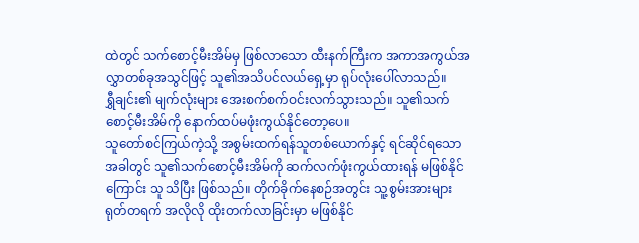ထဲတွင် သက်စောင့်မီးအိမ်မှ ဖြစ်လာသော ထီးနက်ကြီးက အကာအကွယ်အလွှာတစ်ခုအသွင်ဖြင့် သူ၏အသိပင်လယ်ရှေ့မှာ ရုပ်လုံးပေါ်လာသည်။
ရွှီချင်း၏ မျက်လုံးများ အေးစက်စက်ဝင်းလက်သွားသည်။ သူ၏သက်စောင့်မီးအိမ်ကို နောက်ထပ်မဖုံးကွယ်နိုင်တော့ပေ။
သူတော်စင်ကြယ်ကဲ့သို့ အစွမ်းထက်ရန်သူတစ်ယောက်နှင့် ရင်ဆိုင်ရသောအခါတွင် သူ၏သက်စောင့်မီးအိမ်ကို ဆက်လက်ဖုံးကွယ်ထားရန် မဖြစ်နိုင်ကြောင်း သူ သိပြီး ဖြစ်သည်။ တိုက်ခိုက်နေစဉ်အတွင်း သူ့စွမ်းအားများ ရုတ်တရက် အလိုလို ထိုးတက်လာခြင်းမှာ မဖြစ်နိုင်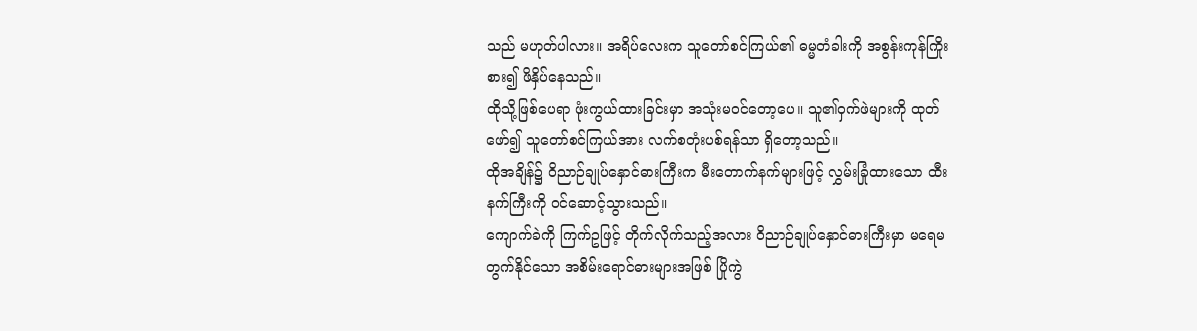သည် မဟုတ်ပါလား။ အရိပ်လေးက သူတော်စင်ကြယ်၏ ဓမ္မတံခါးကို အစွန်းကုန်ကြိုးစား၍ ဖိနှိပ်နေသည်။
ထိုသို့ဖြစ်ပေရာ ဖုံးကွယ်ထားခြင်းမှာ အသုံးမဝင်တော့ပေ။ သူ၏ဝှက်ဖဲများကို ထုတ်ဖော်၍ သူတော်စင်ကြယ်အား လက်စတုံးပစ်ရန်သာ ရှိတော့သည်။
ထိုအချိန်၌ ဝိညာဉ်ချုပ်နှောင်ဓားကြီးက မီးတောက်နက်များဖြင့် လွှမ်းခြုံထားသော ထီးနက်ကြီးကို ဝင်ဆောင့်သွားသည်။
ကျောက်ခဲကို ကြက်ဥဖြင့် တိုက်လိုက်သည့်အလား ဝိညာဉ်ချုပ်နှောင်ဓားကြီးမှာ မရေမတွက်နိုင်သော အစိမ်းရောင်ဓားများအဖြစ် ပြိုကွဲ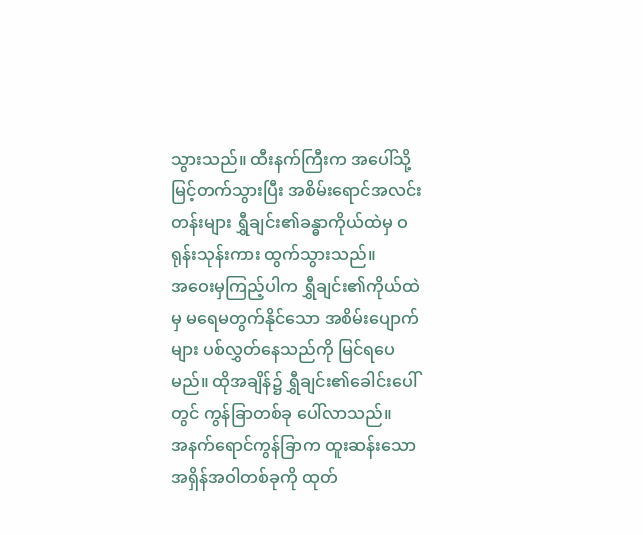သွားသည်။ ထီးနက်ကြီးက အပေါ်သို့ မြင့်တက်သွားပြီး အစိမ်းရောင်အလင်းတန်းများ ရွှီချင်း၏ခန္ဓာကိုယ်ထဲမှ ဝရုန်းသုန်းကား ထွက်သွားသည်။
အဝေးမှကြည့်ပါက ရွှီချင်း၏ကိုယ်ထဲမှ မရေမတွက်နိုင်သော အစိမ်းပျောက်များ ပစ်လွှတ်နေသည်ကို မြင်ရပေမည်။ ထိုအချိန်၌ ရွှီချင်း၏ခေါင်းပေါ်တွင် ကွန်ခြာတစ်ခု ပေါ်လာသည်။
အနက်ရောင်ကွန်ခြာက ထူးဆန်းသောအရှိန်အဝါတစ်ခုကို ထုတ်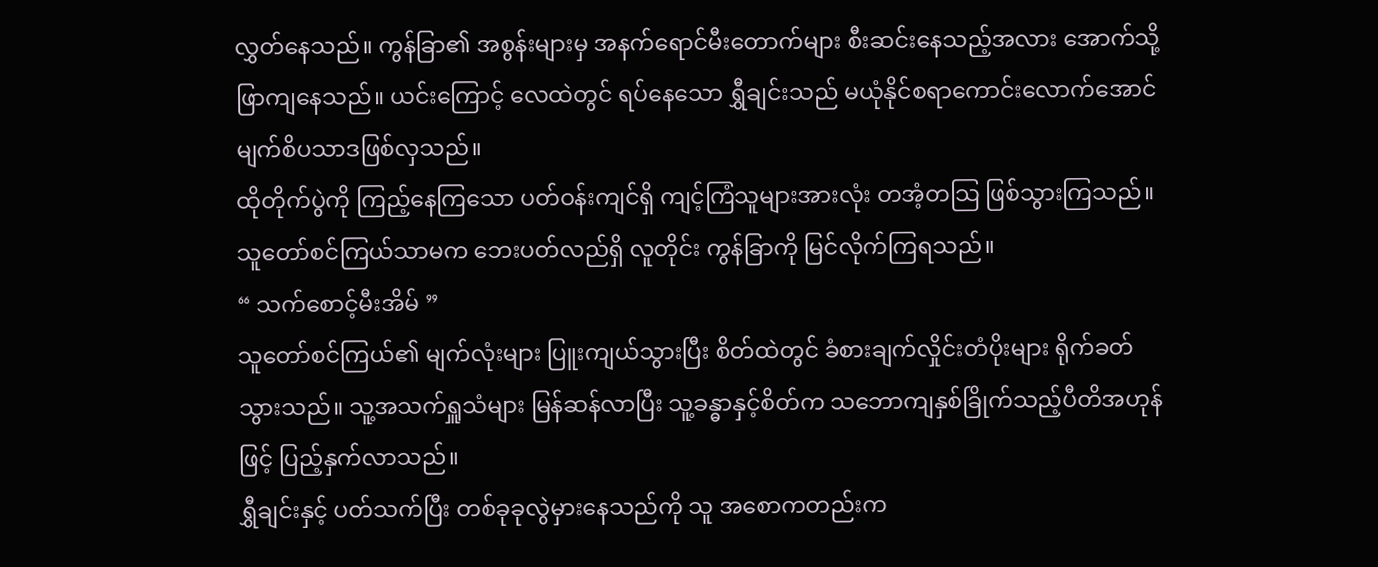လွှတ်နေသည်။ ကွန်ခြာ၏ အစွန်းများမှ အနက်ရောင်မီးတောက်များ စီးဆင်းနေသည့်အလား အောက်သို့ဖြာကျနေသည်။ ယင်းကြောင့် လေထဲတွင် ရပ်နေသော ရွှီချင်းသည် မယုံနိုင်စရာကောင်းလောက်အောင် မျက်စိပသာဒဖြစ်လှသည်။
ထိုတိုက်ပွဲကို ကြည့်နေကြသော ပတ်ဝန်းကျင်ရှိ ကျင့်ကြံသူများအားလုံး တအံ့တသြ ဖြစ်သွားကြသည်။
သူတော်စင်ကြယ်သာမက ဘေးပတ်လည်ရှိ လူတိုင်း ကွန်ခြာကို မြင်လိုက်ကြရသည်။
“ သက်စောင့်မီးအိမ် ”
သူတော်စင်ကြယ်၏ မျက်လုံးများ ပြူးကျယ်သွားပြီး စိတ်ထဲတွင် ခံစားချက်လှိုင်းတံပိုးများ ရိုက်ခတ်သွားသည်။ သူ့အသက်ရှူသံများ မြန်ဆန်လာပြီး သူ့ခန္ဓာနှင့်စိတ်က သဘောကျနှစ်ခြိုက်သည့်ပီတိအဟုန်ဖြင့် ပြည့်နှက်လာသည်။
ရွှီချင်းနှင့် ပတ်သက်ပြီး တစ်ခုခုလွဲမှားနေသည်ကို သူ အစောကတည်းက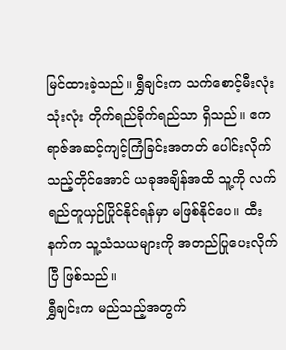မြင်ထားခဲ့သည်။ ရွှီချင်းက သက်စောင့်မီးလုံးသုံးလုံး တိုက်ရည်ခိုက်ရည်သာ ရှိသည်။ ဧကရာဇ်အဆင့်ကျင့်ကြံခြင်းအတတ် ပေါင်းလိုက်သည့်တိုင်အောင် ယခုအချိန်အထိ သူ့ကို လက်ရည်တူယှဉ်ပြိုင်နိုင်ရန်မှာ မဖြစ်နိုင်ပေ။ ထီးနက်က သူ့သံသယများကို အတည်ပြုပေးလိုက်ပြီ ဖြစ်သည်။
ရွှီချင်းက မည်သည့်အတွက်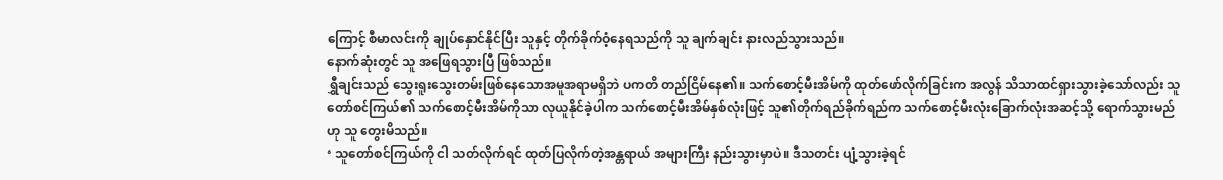ကြောင့် စီမာလင်းကို ချုပ်နှောင်နိုင်ပြီး သူနှင့် တိုက်ခိုက်ဝံ့နေရသည်ကို သူ ချက်ချင်း နားလည်သွားသည်။
နောက်ဆုံးတွင် သူ အဖြေရသွားပြီ ဖြစ်သည်။
ရွှီချင်းသည် သွေးရူးသွေးတမ်းဖြစ်နေသောအမူအရာမရှိဘဲ ပကတိ တည်ငြိမ်နေ၏။ သက်စောင့်မီးအိမ်ကို ထုတ်ဖော်လိုက်ခြင်းက အလွန် သိသာထင်ရှားသွားခဲ့သော်လည်း သူတော်စင်ကြယ်၏ သက်စောင့်မီးအိမ်ကိုသာ လုယူနိုင်ခဲ့ပါက သက်စောင့်မီးအိမ်နှစ်လုံးဖြင့် သူ၏တိုက်ရည်ခိုက်ရည်က သက်စောင့်မီးလုံးခြောက်လုံးအဆင့်သို့ ရောက်သွားမည်ဟု သူ တွေးမိသည်။
‘ သူတော်စင်ကြယ်ကို ငါ သတ်လိုက်ရင် ထုတ်ပြလိုက်တဲ့အန္တရာယ် အများကြီး နည်းသွားမှာပဲ။ ဒီသတင်း ပျံ့သွားခဲ့ရင်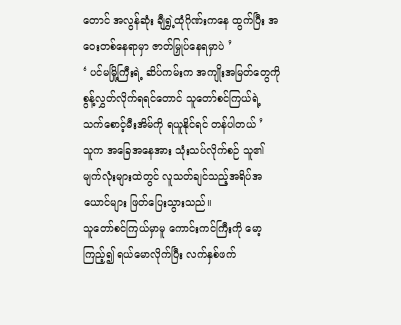တောင် အလွန်ဆုံး ချီရွှဲ့ထုံဂိုဏ်းကနေ ထွက်ပြီး အဝေးတစ်နေရာမှာ ဇာတ်မြှုပ်နေရမှာပဲ ’
‘ ပင်မမြို့ကြီးရဲ့ ဆိပ်ကမ်းက အကျိုးအမြတ်တွေကို စွန့်လွှတ်လိုက်ရရင်တောင် သူတော်စင်ကြယ်ရဲ့ သက်စောင့်မီးအိမ်ကို ရယူနိုင်ရင် တန်ပါတယ် ’
သူက အခြေအနေအား သုံးသပ်လိုက်စဉ် သူ၏မျက်လုံးများထဲတွင် လူသတ်ချင်သည့်အရိပ်အယောင်များ ဖြတ်ပြေးသွားသည်။
သူတော်စင်ကြယ်မှာမူ ကောင်းကင်ကြီးကို မော့ကြည့်၍ ရယ်မောလိုက်ပြီး လက်နှစ်ဖက်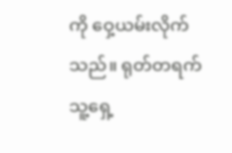ကို ဝှေ့ယမ်းလိုက်သည်။ ရုတ်တရက် သူ့ရှေ့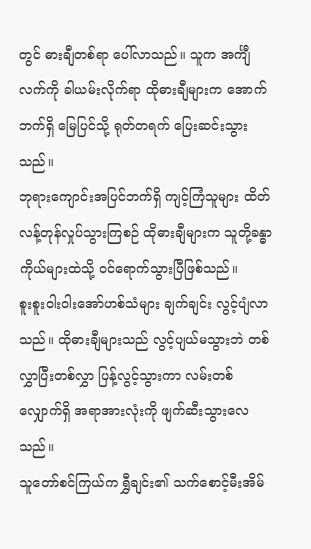တွင် ဓားချီတစ်ရာ ပေါ်လာသည်။ သူက အင်္ကျီလက်ကို ခါယမ်းလိုက်ရာ ထိုဓားချီများက အောက်ဘက်ရှိ မြေပြင်သို့ ရုတ်တရက် ပြေးဆင်းသွားသည်။
ဘုရားကျောင်းအပြင်ဘက်ရှိ ကျင့်ကြံသူများ ထိတ်လန့်တုန်လှုပ်သွားကြစဉ် ထိုဓားချီများက သူတို့ခန္ဓာကိုယ်များထဲသို့ ဝင်ရောက်သွားပြီဖြစ်သည်။
စူးစူးဝါးဝါးအော်ဟစ်သံများ ချက်ချင်း လွင့်ပျံလာသည်။ ထိုဓားချီများသည် လွင့်ပျယ်မသွားဘဲ တစ်လွှာပြီးတစ်လွှာ ပြန့်လွင့်သွားကာ လမ်းတစ်လျှောက်ရှိ အရာအားလုံးကို ဖျက်ဆီးသွားလေသည်။
သူတော်စင်ကြယ်က ရွှီချင်း၏ သက်စောင့်မီးအိမ်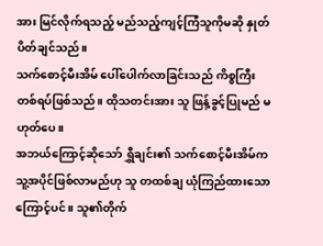အား မြင်လိုက်ရသည့် မည်သည့်ကျင့်ကြံသူကိုမဆို နှုတ်ပိတ်ချင်သည်။
သက်စောင့်မီးအိမ် ပေါ်ပေါက်လာခြင်းသည် ကိစ္စကြီးတစ်ရပ်ဖြစ်သည်။ ထိုသတင်းအား သူ ဖြန့်ခွင့်ပြုမည် မဟုတ်ပေ။
အဘယ်ကြောင့်ဆိုသော် ရွှီချင်း၏ သက်စောင့်မီးအိမ်က သူ့အပိုင်ဖြစ်လာမည်ဟု သူ တထစ်ချ ယုံကြည်ထားသောကြောင့်ပင်။ သူ၏တိုက်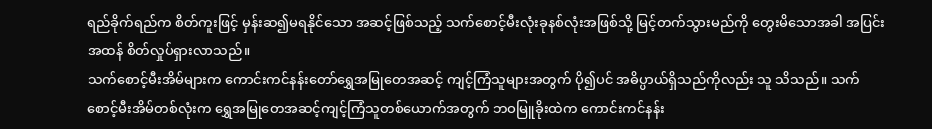ရည်ခိုက်ရည်က စိတ်ကူးဖြင့် မှန်းဆ၍မရနိုင်သော အဆင့်ဖြစ်သည့် သက်စောင့်မီးလုံးခုနစ်လုံးအဖြစ်သို့ မြင့်တက်သွားမည်ကို တွေးမိသောအခါ အပြင်းအထန် စိတ်လှုပ်ရှားလာသည်။
သက်စောင့်မီးအိမ်များက ကောင်းကင်နန်းတော်ရွှေအမြုတေအဆင့် ကျင့်ကြံသူများအတွက် ပို၍ပင် အဓိပ္ပာယ်ရှိသည်ကိုလည်း သူ သိသည်။ သက်စောင့်မီးအိမ်တစ်လုံးက ရွှေအမြုတေအဆင့်ကျင့်ကြံသူတစ်ယောက်အတွက် ဘဝမြူခိုးထဲက ကောင်းကင်နန်း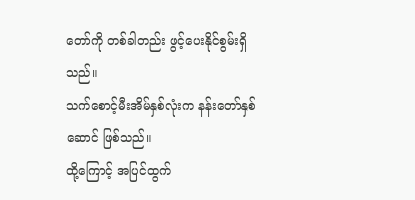တော်ကို တစ်ခါတည်း ဖွင့်ပေးနိုင်စွမ်းရှိသည်။
သက်စောင့်မီးအိမ်နှစ်လုံးက နန်းတော်နှစ်ဆောင် ဖြစ်သည်။
ထို့ကြောင့် အပြင်ထွက်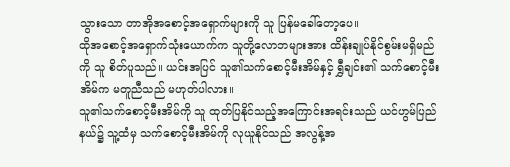သွားသော တာအိုအစောင့်အရှောက်များကို သူ ပြန်မခေါ်တော့ပေ။
ထိုအစောင့်အရှောက်သုံးယောက်က သူတို့လောဘများအား ထိန်းချုပ်နိုင်စွမ်းမရှိမည်ကို သူ စိတ်ပူသည်။ ယင်းအပြင် သူ၏သက်စောင့်မီးအိမ်နှင့် ရွှီချင်း၏ သက်စောင့်မီးအိမ်က မတူညီသည် မဟုတ်ပါလား။
သူ၏သက်စောင့်မီးအိမ်ကို သူ ထုတ်ပြနိုင်သည့်အကြောင်းအရင်းသည် ယင်ဟွမ်ပြည်နယ်၌ သူ့ထံမှ သက်စောင့်မီးအိမ်ကို လုယူနိုင်သည် အလွန့်အ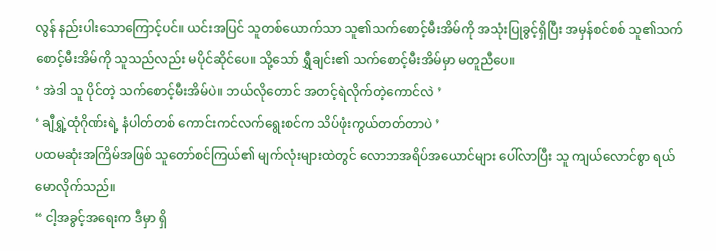လွန် နည်းပါးသောကြောင့်ပင်။ ယင်းအပြင် သူတစ်ယောက်သာ သူ၏သက်စောင့်မီးအိမ်ကို အသုံးပြုခွင့်ရှိပြီး အမှန်စင်စစ် သူ၏သက်စောင့်မီးအိမ်ကို သူသည်လည်း မပိုင်ဆိုင်ပေ။ သို့သော် ရွှီချင်း၏ သက်စောင့်မီးအိမ်မှာ မတူညီပေ။
‘ အဲဒါ သူ ပိုင်တဲ့ သက်စောင့်မီးအိမ်ပဲ။ ဘယ်လိုတောင် အတင့်ရဲလိုက်တဲ့ကောင်လဲ ’
‘ ချီရွှဲ့ထုံဂိုဏ်းရဲ့ နံပါတ်တစ် ကောင်းကင်လက်ရွေးစင်က သိပ်ဖုံးကွယ်တတ်တာပဲ ’
ပထမဆုံးအကြိမ်အဖြစ် သူတော်စင်ကြယ်၏ မျက်လုံးများထဲတွင် လောဘအရိပ်အယောင်များ ပေါ်လာပြီး သူ ကျယ်လောင်စွာ ရယ်မောလိုက်သည်။
“ ငါ့အခွင့်အရေးက ဒီမှာ ရှိ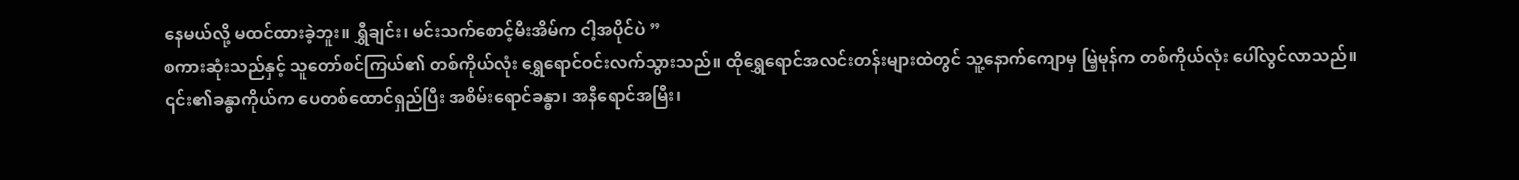နေမယ်လို့ မထင်ထားခဲ့ဘူး။ ရွှီချင်း၊ မင်းသက်စောင့်မီးအိမ်က ငါ့အပိုင်ပဲ ”
စကားဆုံးသည်နှင့် သူတော်စင်ကြယ်၏ တစ်ကိုယ်လုံး ရွှေရောင်ဝင်းလက်သွားသည်။ ထိုရွှေရောင်အလင်းတန်းများထဲတွင် သူ့နောက်ကျောမှ မြဲ့မုန်က တစ်ကိုယ်လုံး ပေါ်လွင်လာသည်။
၎င်း၏ခန္ဓာကိုယ်က ပေတစ်ထောင်ရှည်ပြီး အစိမ်းရောင်ခန္ဓာ၊ အနီရောင်အမြီး၊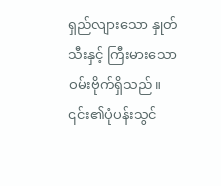ရှည်လျားသော နှုတ်သီးနှင့် ကြီးမားသော ဝမ်းဗိုက်ရှိသည်။ ၎င်း၏ပုံပန်းသွင်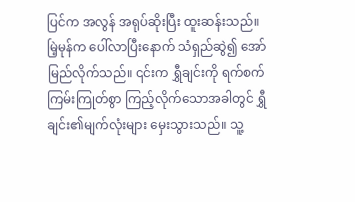ပြင်က အလွန် အရုပ်ဆိုးပြီး ထူးဆန်းသည်။
မြဲ့မုန်က ပေါ်လာပြီးနောက် သံရှည်ဆွဲ၍ အော်မြည်လိုက်သည်။ ၎င်းက ရွှီချင်းကို ရက်စက်ကြမ်းကြုတ်စွာ ကြည့်လိုက်သောအခါတွင် ရွှီချင်း၏မျက်လုံးများ မှေးသွားသည်။ သူ့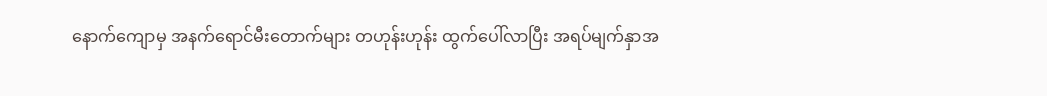နောက်ကျောမှ အနက်ရောင်မီးတောက်များ တဟုန်းဟုန်း ထွက်ပေါ်လာပြီး အရပ်မျက်နှာအ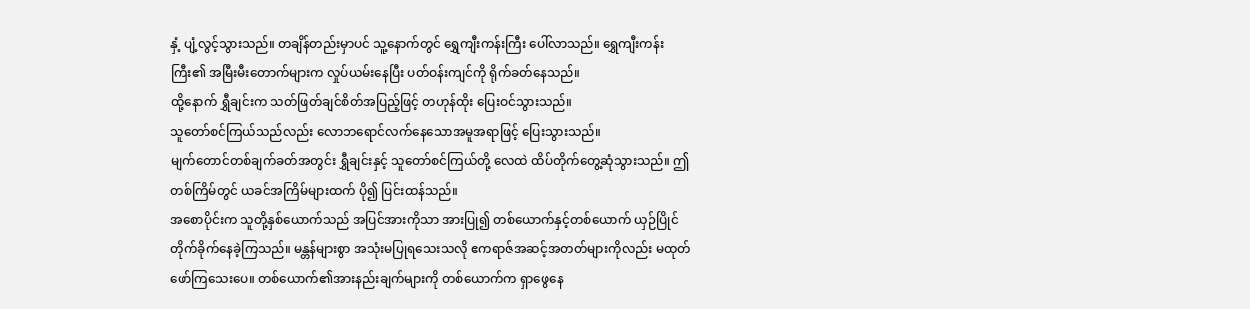နှံ့ ပျံ့လွင့်သွားသည်။ တချိန်တည်းမှာပင် သူ့နောက်တွင် ရွှေကျီးကန်းကြီး ပေါ်လာသည်။ ရွှေကျီးကန်းကြီး၏ အမြီးမီးတောက်များက လှုပ်ယမ်းနေပြီး ပတ်ဝန်းကျင်ကို ရိုက်ခတ်နေသည်။
ထို့နောက် ရွှီချင်းက သတ်ဖြတ်ချင်စိတ်အပြည့်ဖြင့် တဟုန်ထိုး ပြေးဝင်သွားသည်။
သူတော်စင်ကြယ်သည်လည်း လောဘရောင်လက်နေသောအမူအရာဖြင့် ပြေးသွားသည်။
မျက်တောင်တစ်ချက်ခတ်အတွင်း ရွှီချင်းနှင့် သူတော်စင်ကြယ်တို့ လေထဲ ထိပ်တိုက်တွေ့ဆုံသွားသည်။ ဤတစ်ကြိမ်တွင် ယခင်အကြိမ်များထက် ပို၍ ပြင်းထန်သည်။
အစောပိုင်းက သူတို့နှစ်ယောက်သည် အပြင်အားကိုသာ အားပြု၍ တစ်ယောက်နှင့်တစ်ယောက် ယှဉ်ပြိုင်တိုက်ခိုက်နေခဲ့ကြသည်။ မန္တန်များစွာ အသုံးမပြုရသေးသလို ဧကရာဇ်အဆင့်အတတ်များကိုလည်း မထုတ်ဖော်ကြသေးပေ။ တစ်ယောက်၏အားနည်းချက်များကို တစ်ယောက်က ရှာဖွေနေ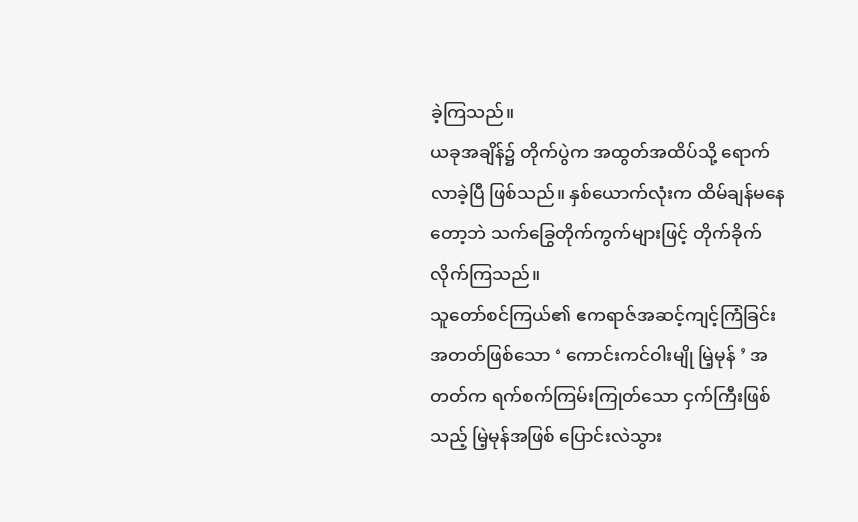ခဲ့ကြသည်။
ယခုအချိန်၌ တိုက်ပွဲက အထွတ်အထိပ်သို့ ရောက်လာခဲ့ပြီ ဖြစ်သည်။ နှစ်ယောက်လုံးက ထိမ်ချန်မနေတော့ဘဲ သက်ခြွေတိုက်ကွက်များဖြင့် တိုက်ခိုက်လိုက်ကြသည်။
သူတော်စင်ကြယ်၏ ဧကရာဇ်အဆင့်ကျင့်ကြံခြင်းအတတ်ဖြစ်သော ‘ ကောင်းကင်ဝါးမျို မြဲ့မုန် ’ အတတ်က ရက်စက်ကြမ်းကြုတ်သော ငှက်ကြီးဖြစ်သည့် မြဲ့မုန်အဖြစ် ပြောင်းလဲသွား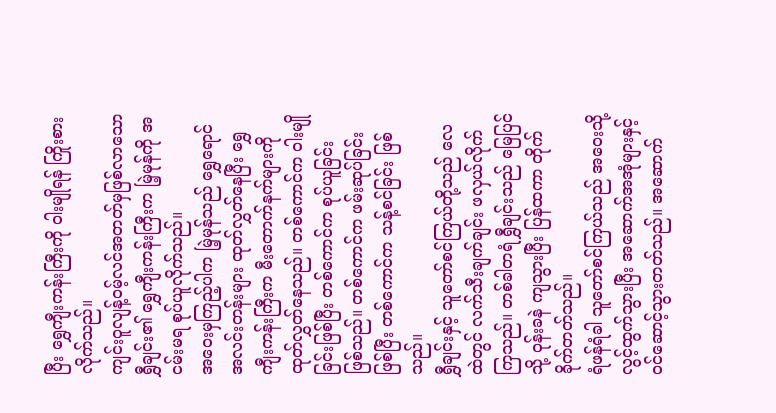ပြီး ရွှေကျီးကန်းကြီးကို ဝါးမျိုရန် ကြိုးစားလိုက်သည်။
ကျင်းဝူလျန့်ဝမ့်လင်အတတ်မှဖြစ်လာသော ရွှီချင်း၏ ရွှေကျီးကန်းကြီးက မြဲ့မုန်ကို အငမ်းမရ စုပ်ယူလိုက်သည်။
အဝေးမှကြည့်ပါက မြဲ့မုန်သည် ရွှေရောင်အလင်းတန်းများ ထုတ်လွှတ်နေပြီး ရွှေကျီးကန်းကြီးက မီးတောက်နက်များကို ထုတ်လွှတ်နေသည်။ တစ်ကောင်က ဝါးမျိုခြင်းဖြစ်ပြီး တစ်ကောင်က စုပ်ယူခြင်း ဖြစ်သည်။ တစ်ကောင်က ဖမ်းဆုပ်ခြင်း ဖြစ်ပြီး တစ်ကောင်က သန့်စင်ခြင်း ဖြစ်သည်။
ရွှီချင်းနှင့် သူတော်စင်ကြယ်တို့သည် လေထဲတွင် လက်သီးချက်ချင်း ဖလှယ်လိုက်ကြသည်။ တစ်ခါတရံ ရွှီချင်းသည် မြေပြင်သို့ ဝုန်းခနဲ ကျသွားပြီး ပြန်ထကာ တိုက်ခိုက်တတ်သည်။
ရံဖန်ရံခါ သူတော်စင်ကြယ်သည် အဝေးသို့ လွင့်ထွက်သွားပြီး အဆောက်အအုံများနှင့် ဝင်ဆောင့်သွားတတ်သည်။ အဆောက်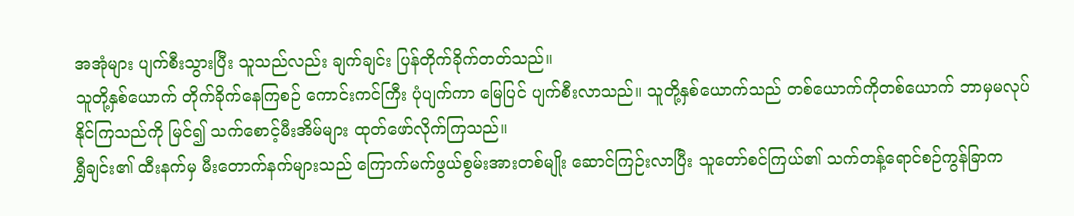အအုံများ ပျက်စီးသွားပြီး သူသည်လည်း ချက်ချင်း ပြန်တိုက်ခိုက်တတ်သည်။
သူတို့နှစ်ယောက် တိုက်ခိုက်နေကြစဉ် ကောင်းကင်ကြီး ပုံပျက်ကာ မြေပြင် ပျက်စီးလာသည်။ သူတို့နှစ်ယောက်သည် တစ်ယောက်ကိုတစ်ယောက် ဘာမှမလုပ်နိုင်ကြသည်ကို မြင်၍ သက်စောင့်မီးအိမ်များ ထုတ်ဖော်လိုက်ကြသည်။
ရွှီချင်း၏ ထီးနက်မှ မီးတောက်နက်များသည် ကြောက်မက်ဖွယ်စွမ်းအားတစ်မျိုး ဆောင်ကြဉ်းလာပြီး သူတော်စင်ကြယ်၏ သက်တန့်ရောင်စဉ်ကွန်ခြာက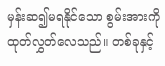မှန်းဆ၍မရနိုင်သော စွမ်းအားကို ထုတ်လွှတ်လေသည်။ တစ်ခုနှင့်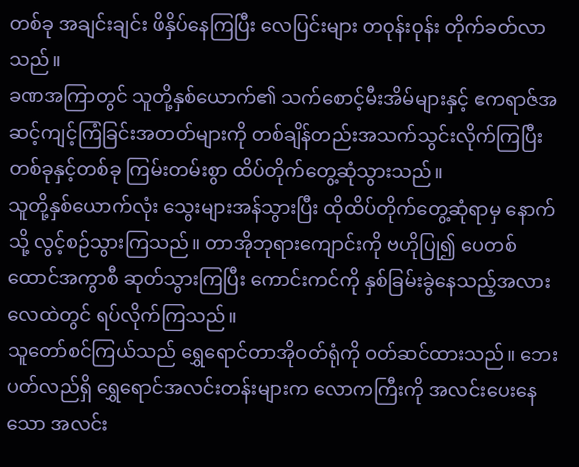တစ်ခု အချင်းချင်း ဖိနှိပ်နေကြပြီး လေပြင်းများ တဝုန်းဝုန်း တိုက်ခတ်လာသည်။
ခဏအကြာတွင် သူတို့နှစ်ယောက်၏ သက်စောင့်မီးအိမ်များနှင့် ဧကရာဇ်အဆင့်ကျင့်ကြံခြင်းအတတ်များကို တစ်ချိန်တည်းအသက်သွင်းလိုက်ကြပြီး တစ်ခုနှင့်တစ်ခု ကြမ်းတမ်းစွာ ထိပ်တိုက်တွေ့ဆုံသွားသည်။
သူတို့နှစ်ယောက်လုံး သွေးများအန်သွားပြီး ထိုထိပ်တိုက်တွေ့ဆုံရာမှ နောက်သို့ လွင့်စဉ်သွားကြသည်။ တာအိုဘုရားကျောင်းကို ဗဟိုပြု၍ ပေတစ်ထောင်အကွာစီ ဆုတ်သွားကြပြီး ကောင်းကင်ကို နှစ်ခြမ်းခွဲနေသည့်အလား လေထဲတွင် ရပ်လိုက်ကြသည်။
သူတော်စင်ကြယ်သည် ရွှေရောင်တာအိုဝတ်ရုံကို ဝတ်ဆင်ထားသည်။ ဘေးပတ်လည်ရှိ ရွှေရောင်အလင်းတန်းများက လောကကြီးကို အလင်းပေးနေသော အလင်း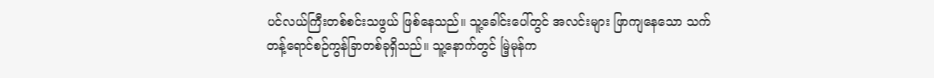ပင်လယ်ကြီးတစ်စင်းသဖွယ် ဖြစ်နေသည်။ သူ့ခေါင်းပေါ်တွင် အလင်းများ ဖြာကျနေသော သက်တန့်ရောင်စဉ်ကွန်ခြာတစ်ခုရှိသည်။ သူ့နောက်တွင် မြဲ့မုန်က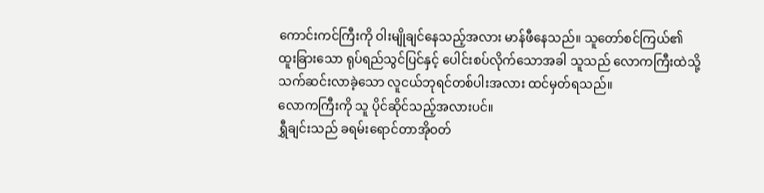ကောင်းကင်ကြီးကို ဝါးမျိုချင်နေသည့်အလား မာန်ဖီနေသည်။ သူတော်စင်ကြယ်၏ ထူးခြားသော ရုပ်ရည်သွင်ပြင်နှင့် ပေါင်းစပ်လိုက်သောအခါ သူသည် လောကကြီးထဲသို့ သက်ဆင်းလာခဲ့သော လူငယ်ဘုရင်တစ်ပါးအလား ထင်မှတ်ရသည်။
လောကကြီးကို သူ ပိုင်ဆိုင်သည့်အလားပင်။
ရွှီချင်းသည် ခရမ်းရောင်တာအိုဝတ်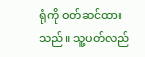ရုံကို ဝတ်ဆင်ထားသည်။ သူ့ပတ်လည်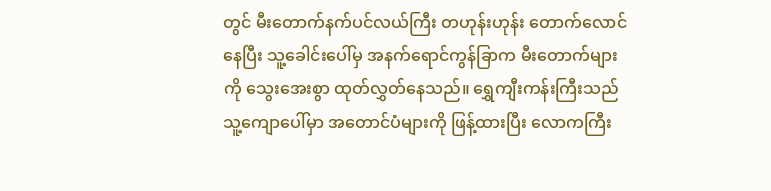တွင် မီးတောက်နက်ပင်လယ်ကြီး တဟုန်းဟုန်း တောက်လောင်နေပြီး သူ့ခေါင်းပေါ်မှ အနက်ရောင်ကွန်ခြာက မီးတောက်များကို သွေးအေးစွာ ထုတ်လွှတ်နေသည်။ ရွှေကျီးကန်းကြီးသည် သူ့ကျောပေါ်မှာ အတောင်ပံများကို ဖြန့်ထားပြီး လောကကြီး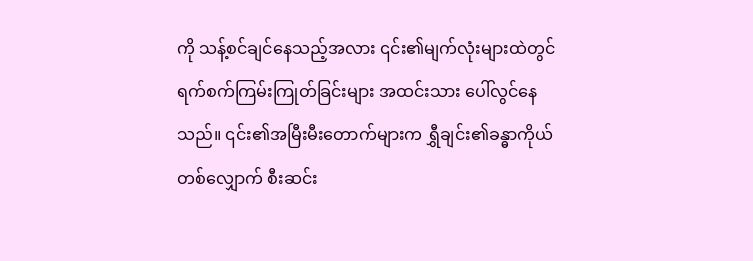ကို သန့်စင်ချင်နေသည့်အလား ၎င်း၏မျက်လုံးများထဲတွင် ရက်စက်ကြမ်းကြုတ်ခြင်းများ အထင်းသား ပေါ်လွင်နေသည်။ ၎င်း၏အမြီးမီးတောက်များက ရွှီချင်း၏ခန္ဓာကိုယ်တစ်လျှောက် စီးဆင်း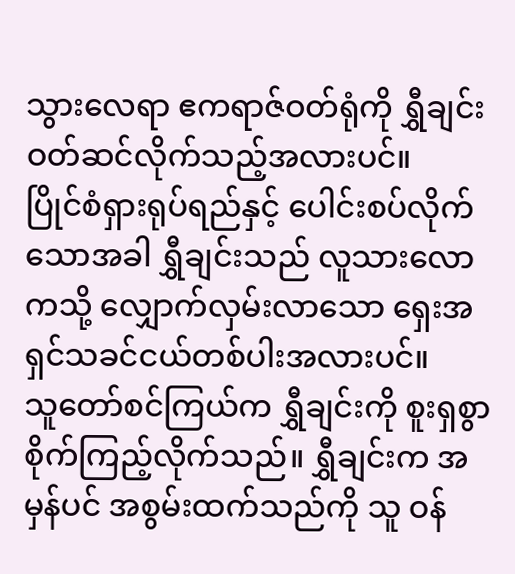သွားလေရာ ဧကရာဇ်ဝတ်ရုံကို ရွှီချင်း ဝတ်ဆင်လိုက်သည့်အလားပင်။
ပြိုင်စံရှားရုပ်ရည်နှင့် ပေါင်းစပ်လိုက်သောအခါ ရွှီချင်းသည် လူသားလောကသို့ လျှောက်လှမ်းလာသော ရှေးအရှင်သခင်ငယ်တစ်ပါးအလားပင်။
သူတော်စင်ကြယ်က ရွှီချင်းကို စူးရှစွာ စိုက်ကြည့်လိုက်သည်။ ရွှီချင်းက အမှန်ပင် အစွမ်းထက်သည်ကို သူ ဝန်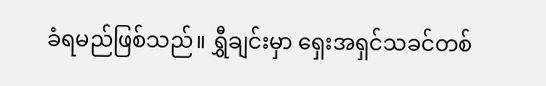ခံရမည်ဖြစ်သည်။ ရွှီချင်းမှာ ရှေးအရှင်သခင်တစ်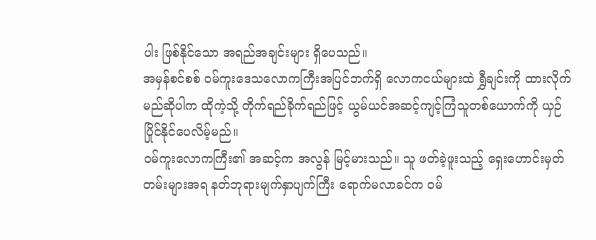ပါး ဖြစ်နိုင်သော အရည်အချင်းများ ရှိပေသည်။
အမှန်စင်စစ် ဝမ်ကူးဒေသလောကကြီးအပြင်ဘက်ရှိ လောကငယ်များထဲ ရွှီချင်းကို ထားလိုက်မည်ဆိုပါက ထိုကဲ့သို့ တိုက်ရည်ခိုက်ရည်ဖြင့် ယွမ်ယင်အဆင့်ကျင့်ကြံသူတစ်ယောက်ကို ယှဉ်ပြိုင်နိုင်ပေလိမ့်မည်။
ဝမ်ကူးလောကကြီး၏ အဆင့်က အလွန် မြင့်မားသည်။ သူ ဖတ်ခဲ့ဖူးသည့် ရှေးဟောင်းမှတ်တမ်းများအရ နတ်ဘုရားမျက်နှာပျက်ကြီး ရောက်မလာခင်က ဝမ်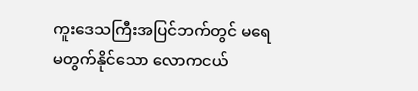ကူးဒေသကြီးအပြင်ဘက်တွင် မရေမတွက်နိုင်သော လောကငယ်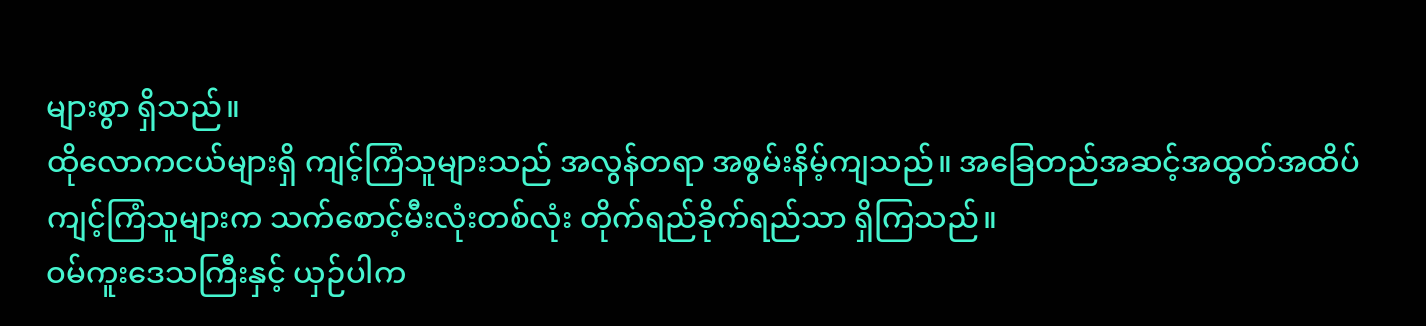များစွာ ရှိသည်။
ထိုလောကငယ်များရှိ ကျင့်ကြံသူများသည် အလွန်တရာ အစွမ်းနိမ့်ကျသည်။ အခြေတည်အဆင့်အထွတ်အထိပ်ကျင့်ကြံသူများက သက်စောင့်မီးလုံးတစ်လုံး တိုက်ရည်ခိုက်ရည်သာ ရှိကြသည်။
ဝမ်ကူးဒေသကြီးနှင့် ယှဉ်ပါက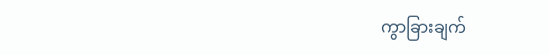ကွာခြားချက်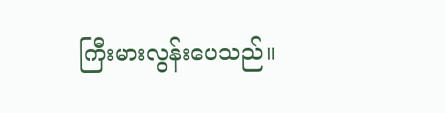ကြီးမားလွန်းပေသည်။